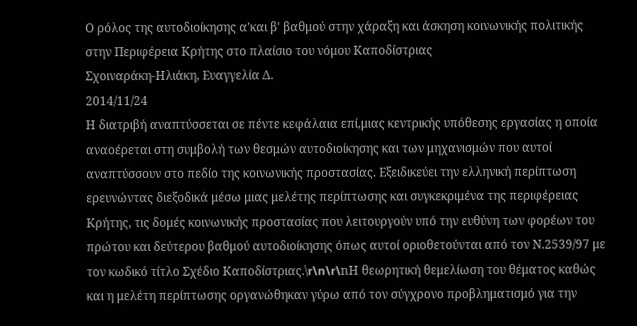Ο ρόλος της αυτοδιοίκησης α'και β' βαθμού στην χάραξη και άσκηση κοινωνικής πολιτικής στην Περιφέρεια Κρήτης στο πλαίσιο του νόμου Καποδίστριας
Σχοιναράκη-Ηλιάκη, Ευαγγελία Δ.
2014/11/24
Η διατριβή αναπτύσσεται σε πέντε κεφάλαια επί,μιας κεντρικής υπόθεσης εργασίας η οποία αναοέρεται στη συμβολή των θεσμών αυτοδιοίκησης και των μηχανισμών που αυτοί αναπτύσσουν στο πεδίο της κοινωνικής προστασίας. Εξειδικεύει την ελληνική περίπτωση ερευνώντας διεξοδικά μέσω μιας μελέτης περίπτωσης και συγκεκριμένα της περιφέρειας Κρήτης, τις δομές κοινωνικής προστασίας που λειτουργούν υπό την ευθύνη των φορέων του πρώτου και δεύτερου βαθμού αυτοδιοίκησης όπως αυτοί οριοθετούνται από τον Ν.2539/97 με τον κωδικό τίτλο Σχέδιο Καποδίστριας.\r\n\r\nΗ θεωρητική θεμελίωση του θέματος καθώς και η μελέτη περίπτωσης οργανώθηκαν γύρω από τον σύγχρονο προβληματισμό για την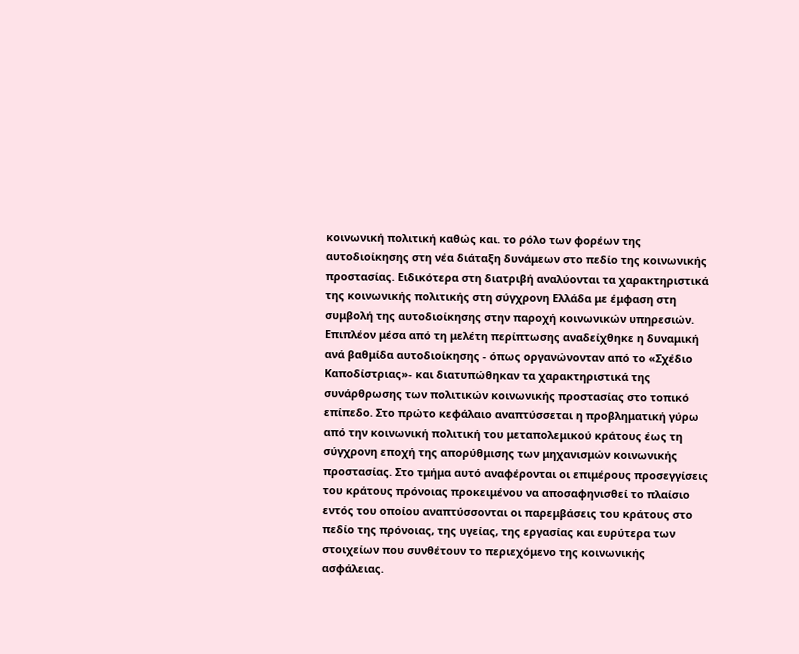κοινωνική πολιτική καθώς και. το ρόλο των φορέων της αυτοδιοίκησης στη νέα διάταξη δυνάμεων στο πεδίο της κοινωνικής προστασίας. Ειδικότερα στη διατριβή αναλύονται τα χαρακτηριστικά της κοινωνικής πολιτικής στη σύγχρονη Ελλάδα με έμφαση στη συμβολή της αυτοδιοίκησης στην παροχή κοινωνικών υπηρεσιών. Επιπλέον μέσα από τη μελέτη περίπτωσης αναδείχθηκε η δυναμική ανά βαθμίδα αυτοδιοίκησης - όπως οργανώνονταν από το «Σχέδιο Καποδίστριας»- και διατυπώθηκαν τα χαρακτηριστικά της συνάρθρωσης των πολιτικών κοινωνικής προστασίας στο τοπικό επίπεδο. Στο πρώτο κεφάλαιο αναπτύσσεται η προβληματική γύρω από την κοινωνική πολιτική του μεταπολεμικού κράτους έως τη σύγχρονη εποχή της απορύθμισης των μηχανισμών κοινωνικής προστασίας. Στο τμήμα αυτό αναφέρονται οι επιμέρους προσεγγίσεις του κράτους πρόνοιας προκειμένου να αποσαφηνισθεί το πλαίσιο εντός του οποίου αναπτύσσονται οι παρεμβάσεις του κράτους στο πεδίο της πρόνοιας, της υγείας, της εργασίας και ευρύτερα των στοιχείων που συνθέτουν το περιεχόμενο της κοινωνικής ασφάλειας.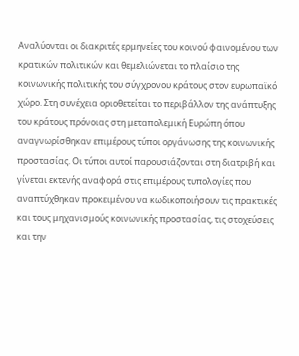Αναλύονται οι διακριτές ερμηνείες του κοινού φαινομένου των κρατικών πολιτικών και θεμελιώνεται το πλαίσιο της κοινωνικής πολιτικής του σύγχρονου κράτους στον ευρωπαϊκό χώρο. Στη συνέχεια οριοθετείται το περιβάλλον της ανάπτυξης του κράτους πρόνοιας στη μεταπολεμική Ευρώπη όπου αναγνωρίσθηκαν επιμέρους τύποι οργάνωσης της κοινωνικής προστασίας. Οι τύποι αυτοί παρουσιάζονται στη διατριβή και γίνεται εκτενής αναφορά στις επιμέρους τυπολογίες που αναπτύχθηκαν προκειμένου να κωδικοποιήσουν τις πρακτικές και τους μηχανισμούς κοινωνικής προστασίας, τις στοχεύσεις και την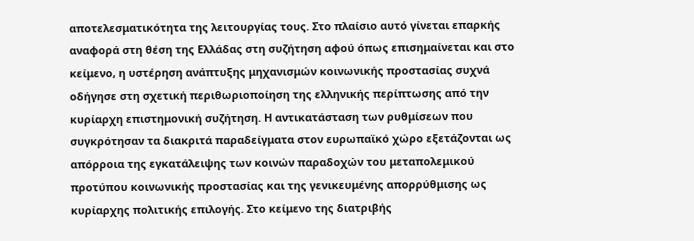αποτελεσματικότητα της λειτουργίας τους. Στο πλαίσιο αυτό γίνεται επαρκής αναφορά στη θέση της Ελλάδας στη συζήτηση αφού όπως επισημαίνεται και στο κείμενο, η υστέρηση ανάπτυξης μηχανισμών κοινωνικής προστασίας συχνά οδήγησε στη σχετική περιθωριοποίηση της ελληνικής περίπτωσης από την κυρίαρχη επιστημονική συζήτηση. Η αντικατάσταση των ρυθμίσεων που συγκρότησαν τα διακριτά παραδείγματα στον ευρωπαϊκό χώρο εξετάζονται ως απόρροια της εγκατάλειψης των κοινών παραδοχών του μεταπολεμικού προτύπου κοινωνικής προστασίας και της γενικευμένης απορρύθμισης ως κυρίαρχης πολιτικής επιλογής. Στο κείμενο της διατριβής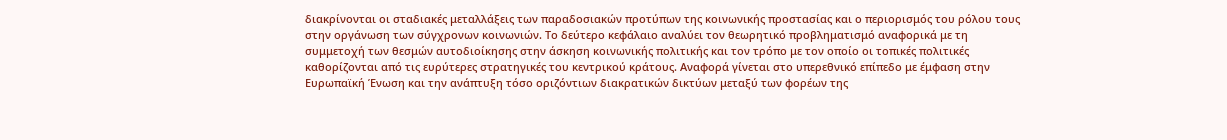διακρίνονται οι σταδιακές μεταλλάξεις των παραδοσιακών προτύπων της κοινωνικής προστασίας και ο περιορισμός του ρόλου τους στην οργάνωση των σύγχρονων κοινωνιών. Το δεύτερο κεφάλαιο αναλύει τον θεωρητικό προβληματισμό αναφορικά με τη συμμετοχή των θεσμών αυτοδιοίκησης στην άσκηση κοινωνικής πολιτικής και τον τρόπο με τον οποίο οι τοπικές πολιτικές καθορίζονται από τις ευρύτερες στρατηγικές του κεντρικού κράτους. Αναφορά γίνεται στο υπερεθνικό επίπεδο με έμφαση στην Ευρωπαϊκή Ένωση και την ανάπτυξη τόσο οριζόντιων διακρατικών δικτύων μεταξύ των φορέων της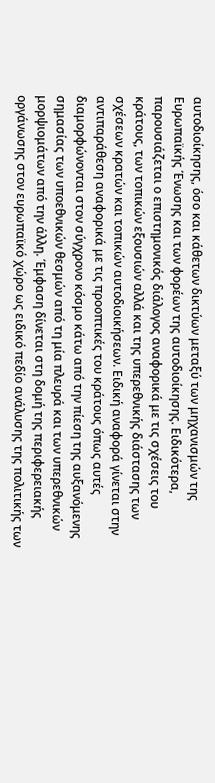αυτοδιοίκησης, όσο και κάθετων δικτύων μεταξύ των μηχανισμών της Ευρωπαϊκής Ένωσης και των φορέων της αυτοδιοίκησης. Ειδικότερα, παρουσιάζεται ο επιστημονικός διάλογος αναφορικά με τις σχέσεις του κράτους, των τοπικών εξουσιών αλλά και της υπερεθνικής διάστασης των σχέσεων κρατών και τοπικών αυτοδιοικήσεων. Ειδική αναφορά γίνεται στην αντιπαράθεση αναφορικά με τις προοπτικές του κράτους όπως αυτές διαμορφώνονται στον σύγχρονο κόσμο κάτω από την πίεση της αυξανόμενης σημασίας των υποεθνικών θεσμών από τη μία πλευρά και των υπερεθνικών μορψιομάτων από την άλλη. Έμφαση δίνεται στη δομή της περιφερειακής οργάνωσης στον ευρωπαϊκό χώρο ως ειδικό πεδίο ανάλυσης της πολιτικής των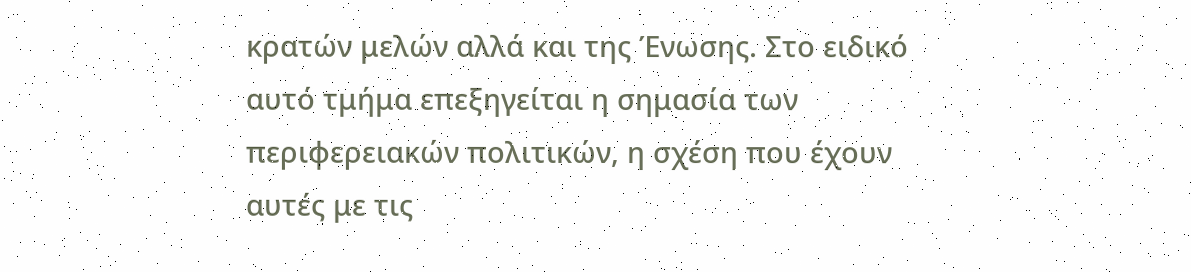κρατών μελών αλλά και της Ένωσης. Στο ειδικό αυτό τμήμα επεξηγείται η σημασία των περιφερειακών πολιτικών, η σχέση που έχουν αυτές με τις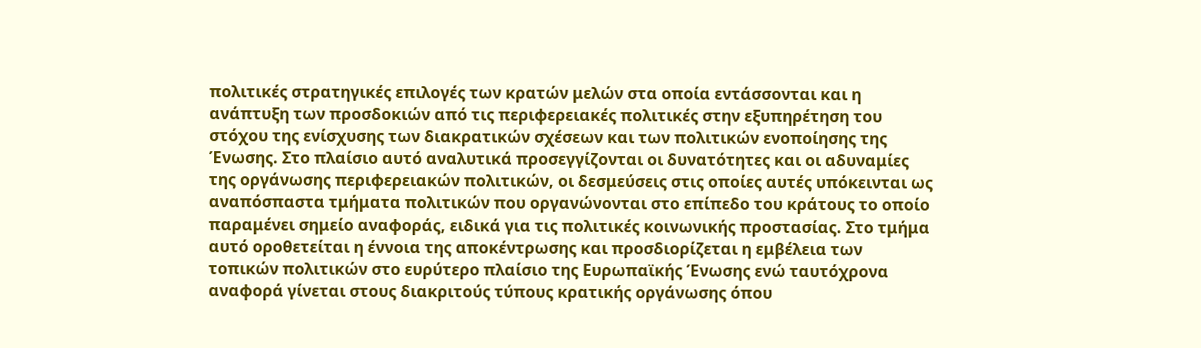πολιτικές στρατηγικές επιλογές των κρατών μελών στα οποία εντάσσονται και η ανάπτυξη των προσδοκιών από τις περιφερειακές πολιτικές στην εξυπηρέτηση του στόχου της ενίσχυσης των διακρατικών σχέσεων και των πολιτικών ενοποίησης της Ένωσης. Στο πλαίσιο αυτό αναλυτικά προσεγγίζονται οι δυνατότητες και οι αδυναμίες της οργάνωσης περιφερειακών πολιτικών, οι δεσμεύσεις στις οποίες αυτές υπόκεινται ως αναπόσπαστα τμήματα πολιτικών που οργανώνονται στο επίπεδο του κράτους το οποίο παραμένει σημείο αναφοράς, ειδικά για τις πολιτικές κοινωνικής προστασίας. Στο τμήμα αυτό οροθετείται η έννοια της αποκέντρωσης και προσδιορίζεται η εμβέλεια των τοπικών πολιτικών στο ευρύτερο πλαίσιο της Ευρωπαϊκής Ένωσης ενώ ταυτόχρονα αναφορά γίνεται στους διακριτούς τύπους κρατικής οργάνωσης όπου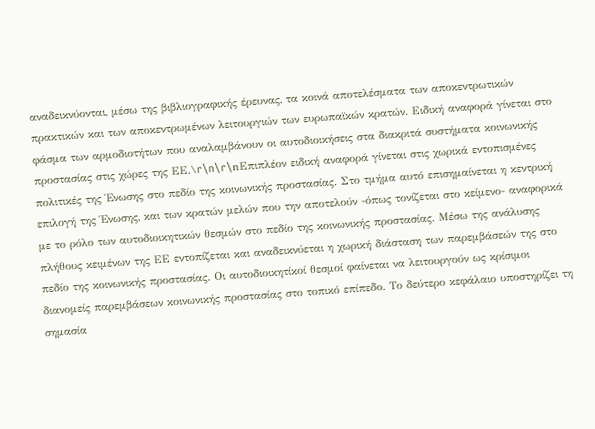αναδεικνύονται, μέσω της βιβλιογραφικής έρευνας, τα κοινά αποτελέσματα των αποκεντρωτικών πρακτικών και των αποκεντρωμένων λειτουργιών των ευρωπαϊκών κρατών. Ειδική αναφορά γίνεται στο φάσμα των αρμοδιοτήτων που αναλαμβάνουν οι αυτοδιοικήσεις στα διακριτά συστήματα κοινωνικής προστασίας στις χώρες της ΕΕ.\r\n\r\nΕπιπλέον ειδική αναφορά γίνεται στις χωρικά εντοπισμένες πολιτικές της Ένωσης στο πεδίο της κοινωνικής προστασίας. Στο τμήμα αυτό επισημαίνεται η κεντρική επιλογή της Ένωσης, και των κρατών μελών που την αποτελούν -όπως τονίζεται στο κείμενο- αναφορικά με το ρόλο των αυτοδιοικητικών θεσμών στο πεδίο της κοινωνικής προστασίας. Μέσω της ανάλυσης πλήθους κειμένων της ΕΕ εντοπίζεται και αναδεικνύεται η χωρική διάσταση των παρεμβάσεών της στο πεδίο της κοινωνικής προστασίας. Οι αυτοδιοικητίκοί θεσμοί φαίνεται να λειτουργούν ως κρίσιμοι διανομείς παρεμβάσεων κοινωνικής προστασίας στο τοπικό επίπεδο. Το δεύτερο κεφάλαιο υποστηρίζει τη σημασία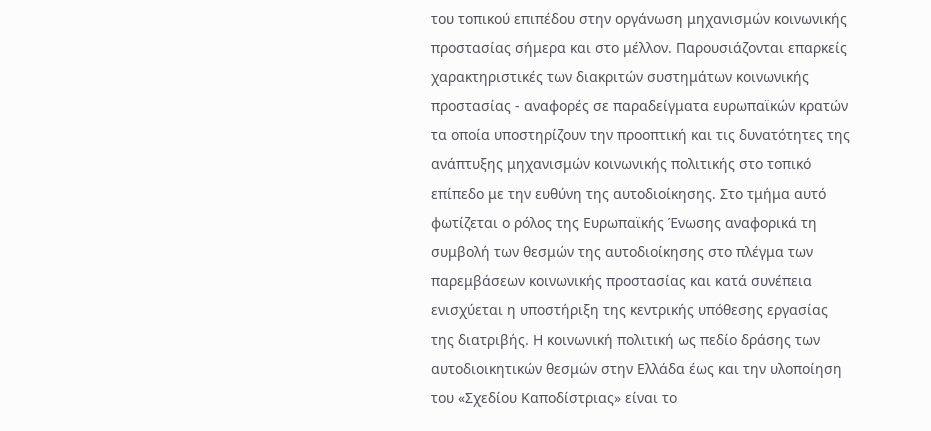του τοπικού επιπέδου στην οργάνωση μηχανισμών κοινωνικής προστασίας σήμερα και στο μέλλον. Παρουσιάζονται επαρκείς χαρακτηριστικές των διακριτών συστημάτων κοινωνικής προστασίας - αναφορές σε παραδείγματα ευρωπαϊκών κρατών τα οποία υποστηρίζουν την προοπτική και τις δυνατότητες της ανάπτυξης μηχανισμών κοινωνικής πολιτικής στο τοπικό επίπεδο με την ευθύνη της αυτοδιοίκησης. Στο τμήμα αυτό φωτίζεται ο ρόλος της Ευρωπαϊκής Ένωσης αναφορικά τη συμβολή των θεσμών της αυτοδιοίκησης στο πλέγμα των παρεμβάσεων κοινωνικής προστασίας και κατά συνέπεια ενισχύεται η υποστήριξη της κεντρικής υπόθεσης εργασίας της διατριβής. Η κοινωνική πολιτική ως πεδίο δράσης των αυτοδιοικητικών θεσμών στην Ελλάδα έως και την υλοποίηση του «Σχεδίου Καποδίστριας» είναι το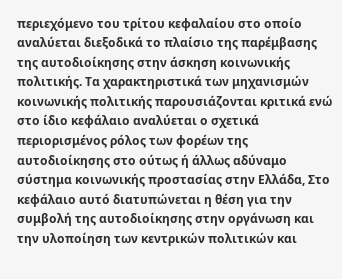περιεχόμενο του τρίτου κεφαλαίου στο οποίο αναλύεται διεξοδικά το πλαίσιο της παρέμβασης της αυτοδιοίκησης στην άσκηση κοινωνικής πολιτικής. Τα χαρακτηριστικά των μηχανισμών κοινωνικής πολιτικής παρουσιάζονται κριτικά ενώ στο ίδιο κεφάλαιο αναλύεται ο σχετικά περιορισμένος ρόλος των φορέων της αυτοδιοίκησης στο ούτως ή άλλως αδύναμο σύστημα κοινωνικής προστασίας στην Ελλάδα, Στο κεφάλαιο αυτό διατυπώνεται η θέση για την συμβολή της αυτοδιοίκησης στην οργάνωση και την υλοποίηση των κεντρικών πολιτικών και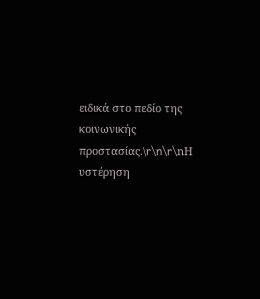ειδικά στο πεδίο της κοινωνικής προστασίας.\r\n\r\nΗ υστέρηση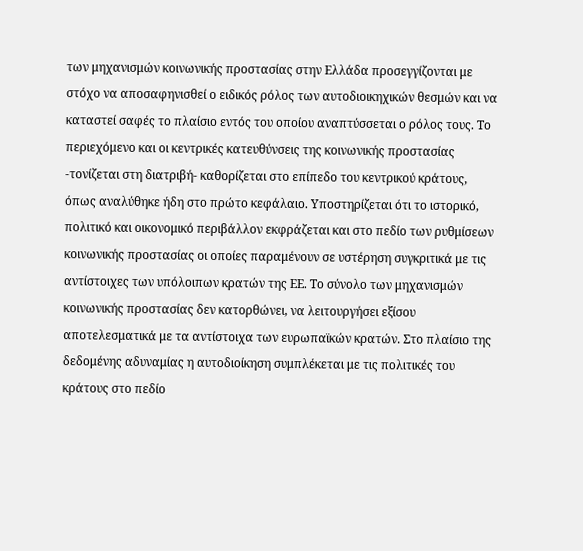των μηχανισμών κοινωνικής προστασίας στην Ελλάδα προσεγγίζονται με στόχο να αποσαφηνισθεί ο ειδικός ρόλος των αυτοδιοικηχικών θεσμών και να καταστεί σαφές το πλαίσιο εντός του οποίου αναπτύσσεται ο ρόλος τους. Το περιεχόμενο και οι κεντρικές κατευθύνσεις της κοινωνικής προστασίας -τονίζεται στη διατριβή- καθορίζεται στο επίπεδο του κεντρικού κράτους, όπως αναλύθηκε ήδη στο πρώτο κεφάλαιο. Υποστηρίζεται ότι το ιστορικό, πολιτικό και οικονομικό περιβάλλον εκφράζεται και στο πεδίο των ρυθμίσεων κοινωνικής προστασίας οι οποίες παραμένουν σε υστέρηση συγκριτικά με τις αντίστοιχες των υπόλοιπων κρατών της ΕΕ. Το σύνολο των μηχανισμών κοινωνικής προστασίας δεν κατορθώνει, να λειτουργήσει εξίσου αποτελεσματικά με τα αντίστοιχα των ευρωπαϊκών κρατών. Στο πλαίσιο της δεδομένης αδυναμίας η αυτοδιοίκηση συμπλέκεται με τις πολιτικές του κράτους στο πεδίο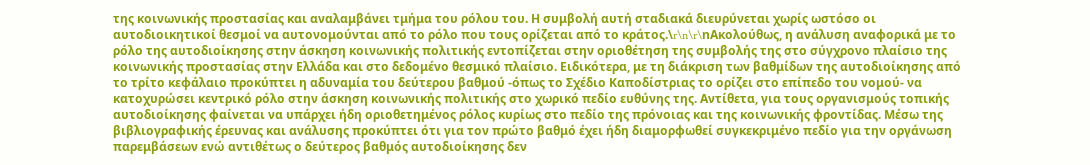της κοινωνικής προστασίας και αναλαμβάνει τμήμα του ρόλου του. Η συμβολή αυτή σταδιακά διευρύνεται χωρίς ωστόσο οι αυτοδιοικητικοί θεσμοί να αυτονομούνται από το ρόλο που τους ορίζεται από το κράτος.\r\n\r\nΑκολούθως, η ανάλυση αναφορικά με το ρόλο της αυτοδιοίκησης στην άσκηση κοινωνικής πολιτικής εντοπίζεται στην οριοθέτηση της συμβολής της στο σύγχρονο πλαίσιο της κοινωνικής προστασίας στην Ελλάδα και στο δεδομένο θεσμικό πλαίσιο. Ειδικότερα, με τη διάκριση των βαθμίδων της αυτοδιοίκησης από το τρίτο κεφάλαιο προκύπτει η αδυναμία του δεύτερου βαθμού -όπως το Σχέδιο Καποδίστριας το ορίζει στο επίπεδο του νομού- να κατοχυρώσει κεντρικό ρόλο στην άσκηση κοινωνικής πολιτικής στο χωρικό πεδίο ευθύνης της. Αντίθετα, για τους οργανισμούς τοπικής αυτοδιοίκησης φαίνεται να υπάρχει ήδη οριοθετημένος ρόλος κυρίως στο πεδίο της πρόνοιας και της κοινωνικής φροντίδας. Μέσω της βιβλιογραφικής έρευνας και ανάλυσης προκύπτει ότι για τον πρώτο βαθμό έχει ήδη διαμορφωθεί συγκεκριμένο πεδίο για την οργάνωση παρεμβάσεων ενώ αντιθέτως ο δεύτερος βαθμός αυτοδιοίκησης δεν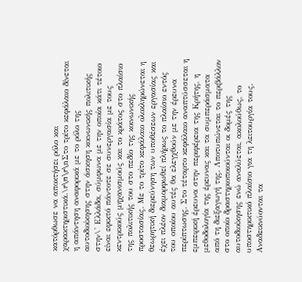κατόρθωσε να αποκτήσει ρόλο και χαρακτηριστικά.\r\n\r\nΣτο τρίτο κεφάλαιο δίνεται η απάντηση αναφορικά με το ρόλο της αυτοδιοίκησης στην άσκηση κοινωνικής πολιτικής στην\' Ελλάδα, σύμφωνα με την οποία κάτι τέτοιο είναι εφικτό πάντοτε σε συνεργασία με τους κεντρικούς μηχανισμούς και το κράτος στο πλαίσιο της πολιτικής του στο πεδίο της κοινωνικής προστασίας. Με το τρίτο κεφάλαιο ολοκληρώνεται η θεωρητική διερεύνηση των υποθέσεων εργασίας και έχει πλέον διαμορφωθεί πλήρως το πλαίσιο εντός του οποίου αυτές θα ελεγχθούν με την έρευνα περίπτωσης. Στο τέταρτο κεφάλαιο αναπτύσσεται η εμπειρική έρευνα στην περιφέρεια της Κρήτης, η μεθοδολογία της έρευνας και τα συμπεράσματα από τη διεξαγωγή της. Λποτυπώνεται το περιβάλλον στο οποίο δραστηριοποιούνται οι δομές της αυτοδιοίκησης ενώ αναλύεται, ακολούθως, το υποστηρικτικό πλαίσιο για τη λειτουργία τους. Αναδεικνύονται τα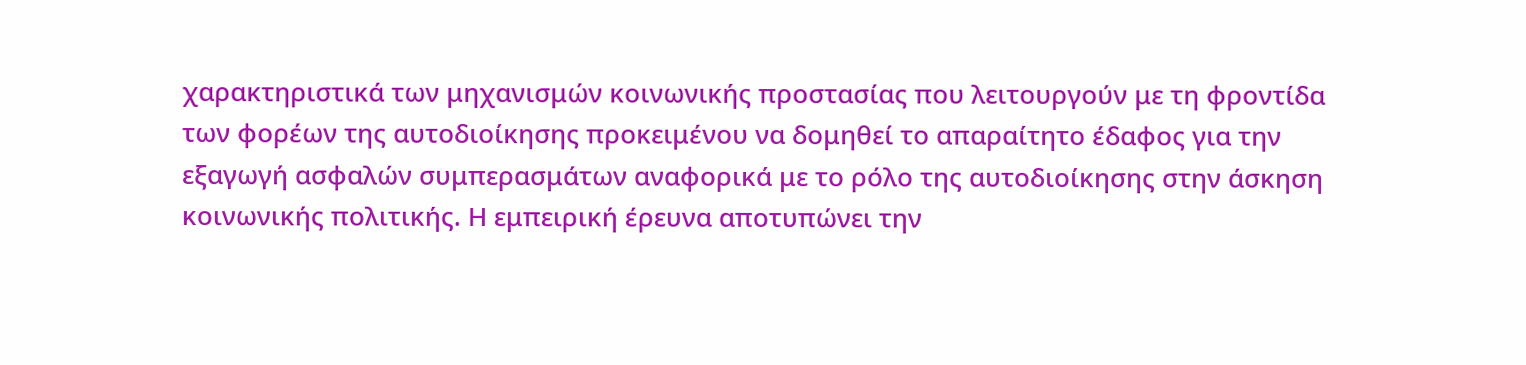χαρακτηριστικά των μηχανισμών κοινωνικής προστασίας που λειτουργούν με τη φροντίδα των φορέων της αυτοδιοίκησης προκειμένου να δομηθεί το απαραίτητο έδαφος για την εξαγωγή ασφαλών συμπερασμάτων αναφορικά με το ρόλο της αυτοδιοίκησης στην άσκηση κοινωνικής πολιτικής. Η εμπειρική έρευνα αποτυπώνει την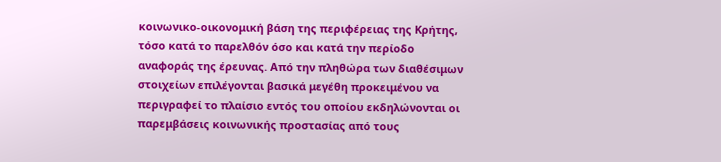κοινωνικο-οικονομική βάση της περιφέρειας της Κρήτης, τόσο κατά το παρελθόν όσο και κατά την περίοδο αναφοράς της έρευνας. Από την πληθώρα των διαθέσιμων στοιχείων επιλέγονται βασικά μεγέθη προκειμένου να περιγραφεί το πλαίσιο εντός του οποίου εκδηλώνονται οι παρεμβάσεις κοινωνικής προστασίας από τους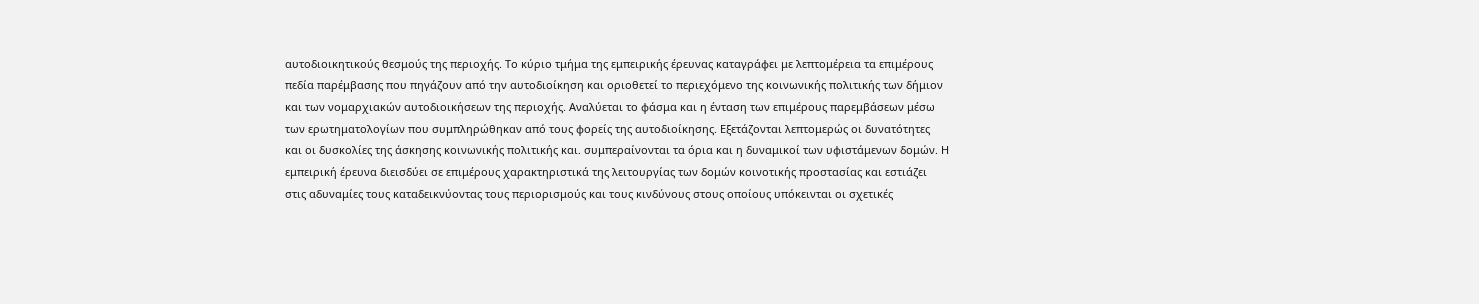αυτοδιοικητικούς θεσμούς της περιοχής. Το κύριο τμήμα της εμπειρικής έρευνας καταγράφει με λεπτομέρεια τα επιμέρους πεδία παρέμβασης που πηγάζουν από την αυτοδιοίκηση και οριοθετεί το περιεχόμενο της κοινωνικής πολιτικής των δήμιον και των νομαρχιακών αυτοδιοικήσεων της περιοχής. Αναλύεται το φάσμα και η ένταση των επιμέρους παρεμβάσεων μέσω των ερωτηματολογίων που συμπληρώθηκαν από τους φορείς της αυτοδιοίκησης. Εξετάζονται λεπτομερώς οι δυνατότητες και οι δυσκολίες της άσκησης κοινωνικής πολιτικής και. συμπεραίνονται τα όρια και η δυναμικοί των υφιστάμενων δομών. Η εμπειρική έρευνα διεισδύει σε επιμέρους χαρακτηριστικά της λειτουργίας των δομών κοινοτικής προστασίας και εστιάζει στις αδυναμίες τους καταδεικνύοντας τους περιορισμούς και τους κινδύνους στους οποίους υπόκεινται οι σχετικές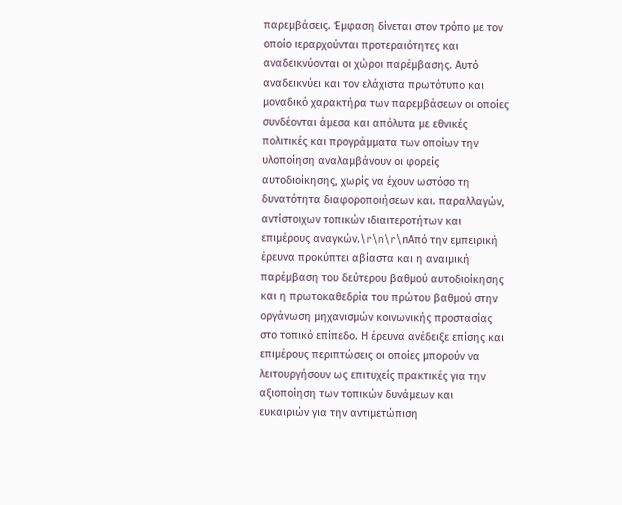παρεμβάσεις. Έμφαση δίνεται στον τρόπο με τον οποίο ιεραρχούνται προτεραιότητες και αναδεικνύονται οι χώροι παρέμβασης. Αυτό αναδεικνύει και τον ελάχιστα πρωτότυπο και μοναδικό χαρακτήρα των παρεμβάσεων οι οποίες συνδέονται άμεσα και απόλυτα με εθνικές πολιτικές και προγράμματα των οποίων την υλοποίηση αναλαμβάνουν οι φορείς αυτοδιοίκησης, χωρίς να έχουν ωστόσο τη δυνατότητα διαφοροποιήσεων και. παραλλαγών, αντίστοιχων τοπικών ιδιαιτεροτήτων και επιμέρους αναγκών.\r\n\r\nΑπό την εμπειρική έρευνα προκύπτει αβίαστα και η αναιμική παρέμβαση του δεύτερου βαθμού αυτοδιοίκησης και η πρωτοκαθεδρία του πρώτου βαθμού στην οργάνωση μηχανισμών κοινωνικής προστασίας στο τοπικό επίπεδο. Η έρευνα ανέδειξε επίσης και επιμέρους περιπτώσεις οι οποίες μπορούν να λειτουργήσουν ως επιτυχείς πρακτικές για την αξιοποίηση των τοπικών δυνάμεων και ευκαιριών για την αντιμετώπιση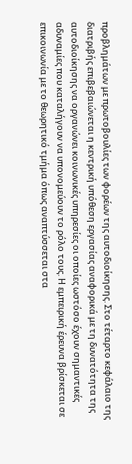προβλημάτων με πρωτοβουλίες των φορέων της αυτοδιοίκησης. Στο τέταρτο κεφάλαιο της διατριβής επιβεβαιώνεται η κεντρική υπόθεση εργασίας αναφορικά με τη δυνατότητα της αυτοδιοίκησης να οργανώνει κοινωνικές υπηρεσίες οι οποίες ωστόσο έχουν σημαντικές αδυναμίες που καταλήγουν να υπονομεύουν το ρόλο τους. Η εμπειρική έρευνα βρίσκεται σε επικοινωνία με το θεωρητικό τμήμα όπως αναπτύσσεται στα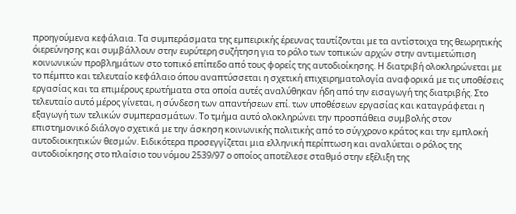προηγούμενα κεφάλαια. Τα συμπεράσματα της εμπειρικής έρευνας ταυτίζονται με τα αντίστοιχα της θεωρητικής όιερεύνησης και συμβάλλουν στην ευρύτερη συζήτηση για το ρόλο των τοπικών αρχών στην αντιμετώπιση κοινωνικών προβλημάτων στο τοπικό επίπεδο από τους φορείς της αυτοδιοίκησης. Η διατριβή ολοκληρώνεται με το πέμπτο και τελευταίο κεφάλαιο όπου αναπτύσσεται η σχετική επιχειρηματολογία αναφορικά με τις υποθέσεις εργασίας και τα επιμέρους ερωτήματα στα οποία αυτές αναλύθηκαν ήδη από την εισαγωγή της διατριβής. Στο τελευταίο αυτό μέρος γίνεται, η σύνδεση των απαντήσεων επί. των υποθέσεων εργασίας και καταγράφεται η εξαγωγή των τελικών συμπερασμάτων. Το τμήμα αυτό ολοκληρώνει την προσπάθεια συμβολής στον επιστημονικό διάλογο σχετικά με την άσκηση κοινωνικής πολιτικής από το σύγχρονο κράτος και την εμπλοκή αυτοδιοικητικών θεσμών. Ειδικότερα προσεγγίζεται μια ελληνική περίπτωση και αναλύεται ο ρόλος της αυτοδιοίκησης στο πλαίσιο του νόμου 2539/97 ο οποίος αποτέλεσε σταθμό στην εξέλιξη της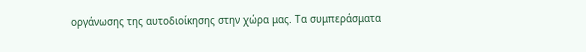οργάνωσης της αυτοδιοίκησης στην χώρα μας. Τα συμπεράσματα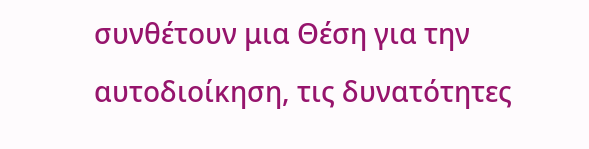συνθέτουν μια Θέση για την αυτοδιοίκηση, τις δυνατότητες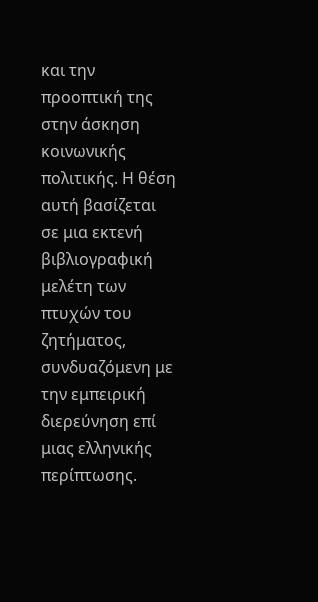και την προοπτική της στην άσκηση κοινωνικής πολιτικής. Η θέση αυτή βασίζεται σε μια εκτενή βιβλιογραφική μελέτη των πτυχών του ζητήματος, συνδυαζόμενη με την εμπειρική διερεύνηση επί μιας ελληνικής περίπτωσης.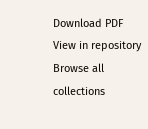Download PDF
View in repository
Browse all collections